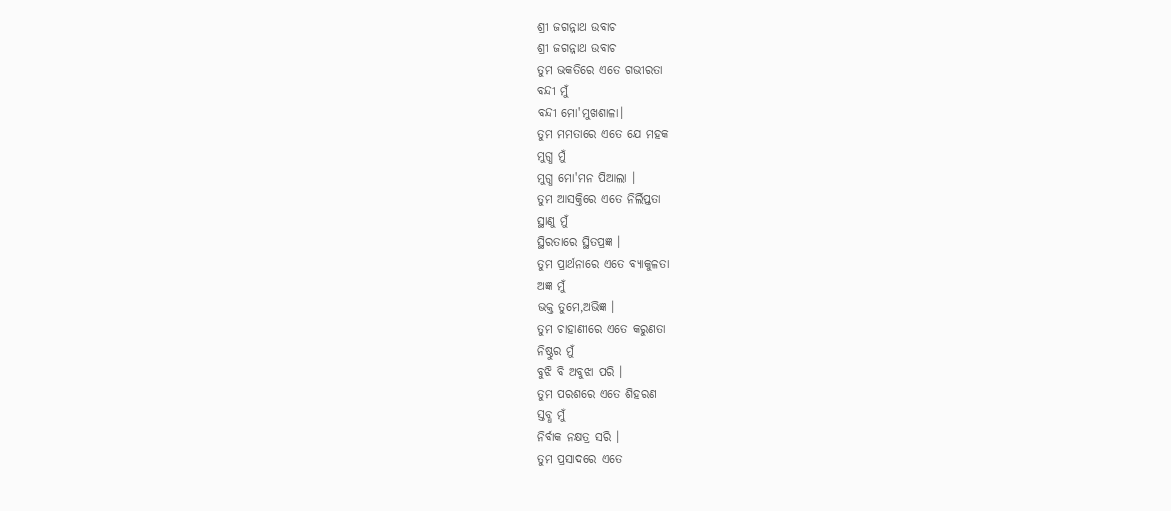ଶ୍ରୀ ଜଗନ୍ନାଥ ଉବାଚ
ଶ୍ରୀ ଜଗନ୍ନାଥ ଉବାଚ
ତୁମ ଭକତିରେ ଏତେ ଗଭୀରତା
ବନ୍ଦୀ ମୁଁ
ବନ୍ଦୀ ମୋ'ମୁଖଶାଳା।
ତୁମ ମମତାରେ ଏତେ ଯେ ମହକ
ମୁଗ୍ଧ ମୁଁ
ମୁଗ୍ଧ ମୋ'ମନ ପିଆଲା ।
ତୁମ ଆସକ୍ତିରେ ଏତେ ନିର୍ଲିପ୍ତତା
ସ୍ଥାଣୁ ମୁଁ
ସ୍ଥିରତାରେ ସ୍ଥିତପ୍ରଜ୍ଞ ।
ତୁମ ପ୍ରାର୍ଥନାରେ ଏତେ ବ୍ୟାକୁଳତା
ଅଜ୍ଞ ମୁଁ
ଭକ୍ତ ତୁମେ,ଅଭିଜ୍ଞ ।
ତୁମ ଚାହାଣୀରେ ଏତେ କରୁଣତା
ନିଷ୍ଠୁର ମୁଁ
ବୁଝି ବି ଅବୁଝା ପରି ।
ତୁମ ପରଶରେ ଏତେ ଶିହରଣ
ସ୍ତବ୍ଧ ମୁଁ
ନିର୍ବାକ ନକ୍ଷତ୍ର ସରି ।
ତୁମ ପ୍ରସାଦରେ ଏତେ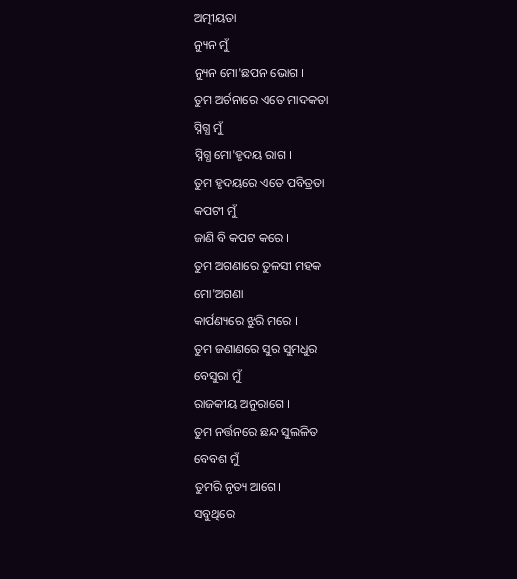ଅତ୍ମୀୟତା
ନ୍ୟୁନ ମୁଁ
ନ୍ୟୁନ ମୋ'ଛପନ ଭୋଗ ।
ତୁମ ଅର୍ଚନାରେ ଏତେ ମାଦକତା
ସ୍ନିଗ୍ଧ ମୁଁ
ସ୍ନିଗ୍ଧ ମୋ'ହୃଦୟ ରାଗ ।
ତୁମ ହୃଦୟରେ ଏତେ ପବିତ୍ରତା
କପଟୀ ମୁଁ
ଜାଣି ବି କପଟ କରେ ।
ତୁମ ଅଗଣାରେ ତୁଳସୀ ମହକ
ମୋ'ଅଗଣା
କାର୍ପଣ୍ୟରେ ଝୁରି ମରେ ।
ତୁମ ଜଣାଣରେ ସୁର ସୁମଧୁର
ବେସୁରା ମୁଁ
ରାଜକୀୟ ଅନୁରାଗେ ।
ତୁମ ନର୍ତ୍ତନରେ ଛନ୍ଦ ସୁଲଳିତ
ବେବଶ ମୁଁ
ତୁମରି ନୃତ୍ୟ ଆଗେ।
ସବୁଥିରେ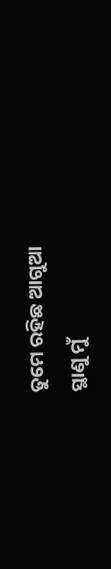ତୁମେ ରହିଛ ଆଗୁଆ
ସ୍ଥାଣୁ ମୁଁ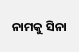ନାମକୁ ସିନା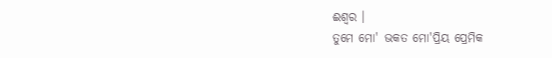ଈଶ୍ୱର ।
ତୁମେ ମୋ' ଭକତ ମୋ'ପ୍ରିୟ ପ୍ରେମିକ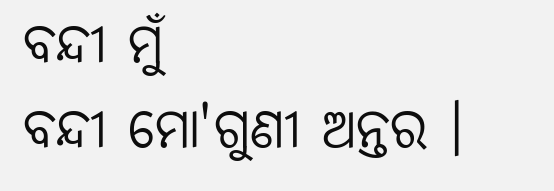ବନ୍ଦୀ ମୁଁ
ବନ୍ଦୀ ମୋ'ଗୁଣୀ ଅନ୍ତର ।